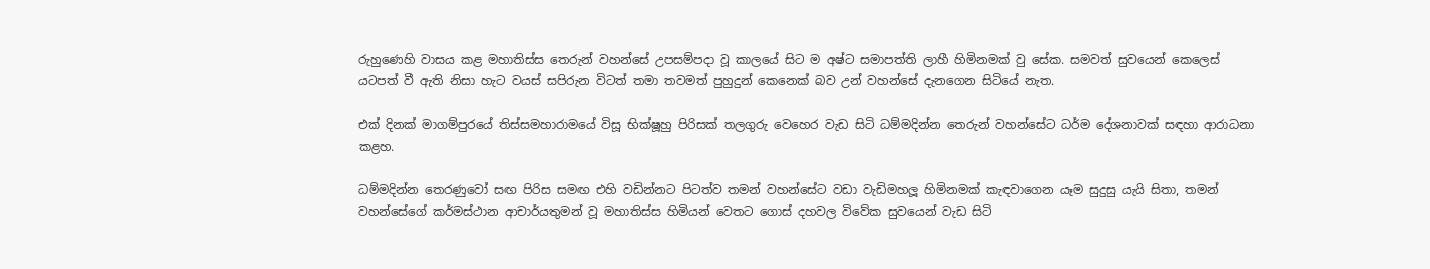රුහුණෙහි වාසය කළ මහාතිස්ස තෙරුන් වහන්සේ උපසම්පදා වූ කාලයේ සිට ම අෂ්ට සමාපත්ති ලාහී හිමිනමක් වු සේක. සමවත් සුවයෙන් කෙලෙස් යටපත් වී ඇති නිසා හැට වයස් සපිරුන විටත් තමා තවමත් පුහුදුන් කෙනෙක් බව උන් වහන්සේ දැනගෙන සිටියේ නැත.

එක් දිනක් මාගම්පුරයේ තිස්සමහාරාමයේ විසූ භික්ෂූහු පිරිසක් තලගුරු වෙහෙර වැඩ සිටි ධම්මදින්න තෙරුන් වහන්සේට ධර්ම දේශනාවක් සඳහා ආරාධනා කළහ.

ධම්මදින්න තෙරණුවෝ සඟ පිරිස සමඟ එහි වඩින්නට පිටත්ව තමන් වහන්සේට වඩා වැඩිමහලූ හිමිනමක් කැඳවාගෙන යෑම සුදුසු යැයි සිතා, තමන් වහන්සේගේ කර්මස්ථාන ආචාර්යතුමන් වූ මහාතිස්ස හිමියන් වෙතට ගොස් දහවල විවේක සුවයෙන් වැඩ සිටි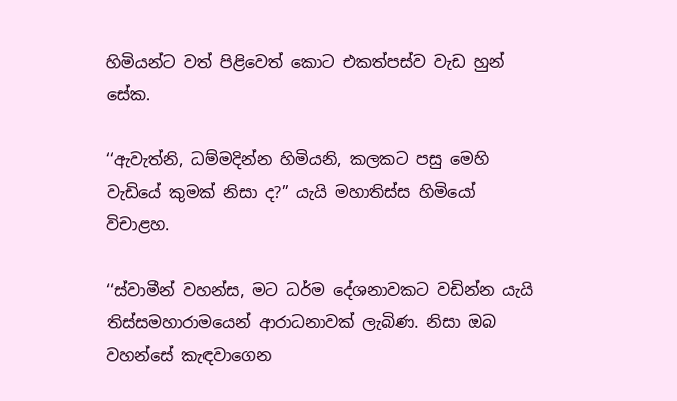හිමියන්ට වත් පිළිවෙත් කොට එකත්පස්ව වැඩ හුන් සේක.

‘‘ඇවැත්නි, ධම්මදින්න හිමියනි, කලකට පසු මෙහි වැඩියේ කුමක් නිසා ද?” යැයි මහාතිස්ස හිමියෝ විචාළහ.

‘‘ස්වාමීන් වහන්ස, මට ධර්ම දේශනාවකට වඩින්න යැයි තිස්සමහාරාමයෙන් ආරාධනාවක් ලැබිණ. නිසා ඔබ වහන්සේ කැඳවාගෙන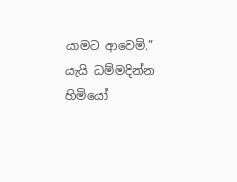යාමට ආවෙමි.” යැයි ධම්මදින්න හිමියෝ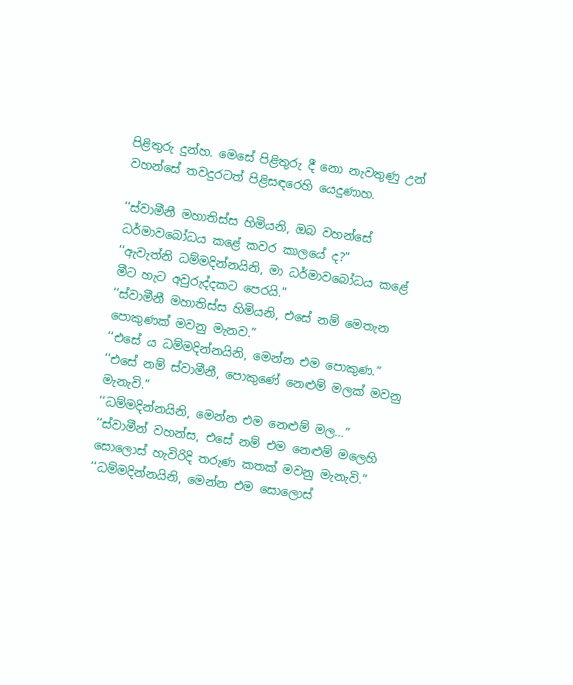පිළිතුරු දුන්හ. මෙසේ පිළිතුරු දී නො නැවතුණු උන් වහන්සේ තවදුරටත් පිළිසඳරෙහි යෙදුණාහ.

‘‘ස්වාමීනී මහාතිස්ස හිමියනි, ඔබ වහන්සේ ධර්මාවබෝධය කළේ කවර කාලයේ ද?”
‘‘ඇවැත්නි ධම්මදින්නයිනි, මා ධර්මාවබෝධය කළේ මීට හැට අවුරුද්දකට පෙරයි.”
‘‘ස්වාමීනී මහාතිස්ස හිමියනි, එසේ නම් මෙතැන පොකුණක් මවනු මැනව.”
‘‘එසේ ය ධම්මදින්නයිනි, මෙන්න එම පොකුණ.”
‘‘එසේ නම් ස්වාමීනී, පොකුණේ නෙළුම් මලක් මවනු මැනැවි.”
‘‘ධම්මදින්නයිනි, මෙන්න එම නෙළුම් මල…”
‘‘ස්වාමීන් වහන්ස, එසේ නම් එම නෙළුම් මලෙහි සොලොස් හැවිරිදි තරුණ කතක් මවනු මැනැවි.”
‘‘ධම්මදින්නයිනි, මෙන්න එම සොලොස්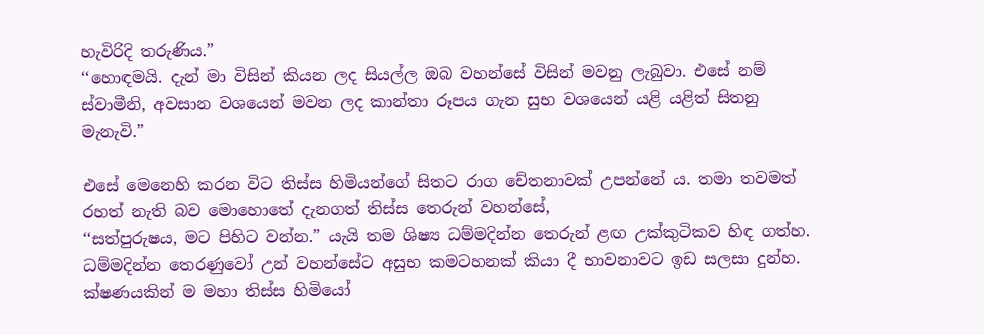හැවිරිදි තරුණිය.”
‘‘හොඳමයි. දැන් මා විසින් කියන ලද සියල්ල ඔබ වහන්සේ විසින් මවනු ලැබුවා. එසේ නම් ස්වාමීනි, අවසාන වශයෙන් මවන ලද කාන්තා රූපය ගැන සුභ වශයෙන් යළි යළිත් සිතනු මැනැවි.”

එසේ මෙනෙහි කරන විට තිස්ස හිමියන්ගේ සිතට රාග චේතනාවක් උපන්නේ ය. තමා තවමත් රහත් නැති බව මොහොතේ දැනගත් තිස්ස තෙරුන් වහන්සේ,
‘‘සත්පුරුෂය, මට පිහිට වන්න.” යැයි තම ශිෂ්‍ය ධම්මදින්න තෙරුන් ළඟ උක්කුටිකව හිඳ ගත්හ. ධම්මදින්න තෙරණුවෝ උන් වහන්සේට අසුභ කමටහනක් කියා දී භාවනාවට ඉඩ සලසා දුන්හ. ක්ෂණයකින් ම මහා තිස්ස හිමියෝ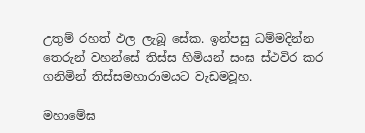උතුම් රහත් ඵල ලැබූ සේක. ඉන්පසු ධම්මදින්න තෙරුන් වහන්සේ තිස්ස හිමියන් සංඝ ස්ථවිර කර ගනිමින් තිස්සමහාරාමයට වැඩමවූහ.

මහාමේඝ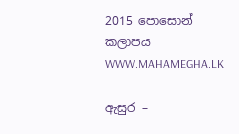2015 පොසොන් කලාපය
WWW.MAHAMEGHA.LK

ඇසුර –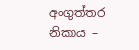අංගුත්තර නිකාය –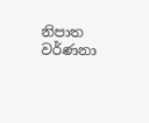නිපාත වර්ණනා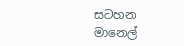සටහන
මානෙල්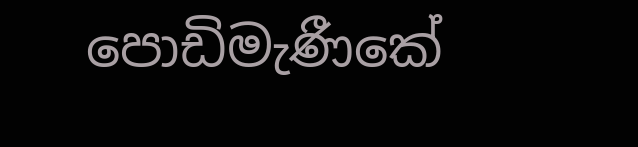පොඩිමැණීකේ